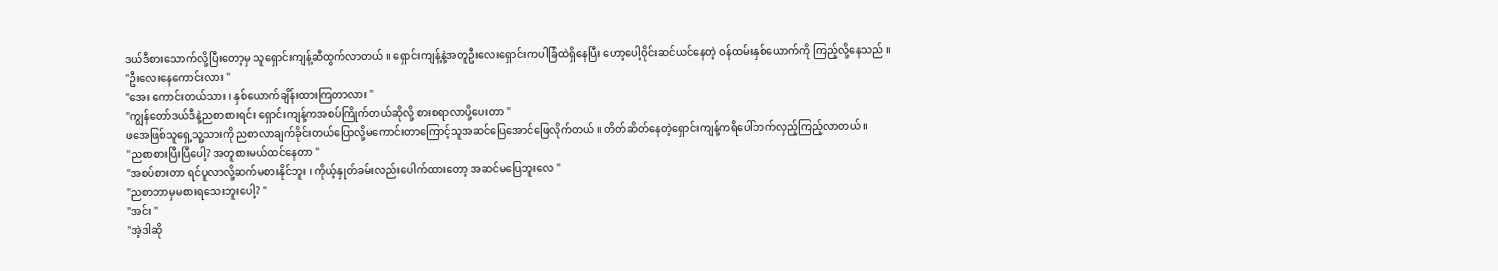ဒယ်ဒီစားသောက်လို့ပြီးတော့မှ သူရှောင်းကျန့်ဆီထွက်လာတယ် ။ ရှောင်းကျန့်နဲ့အတူဦးလေးရှောင်းကပါခြံထဲရှိနေပြီး ဟော့ပေါ့ဝိုင်းဆင်ယင်နေတဲ့ ဝန်ထမ်းနှစ်ယောက်ကို ကြည့်လို့နေသည် ။
"ဦးလေးနေကောင်းလား "
"အေး ကောင်းတယ်သား ၊ နှစ်ယောက်ချိန်းထားကြတာလား "
"ကျွန်တော်ဒယ်ဒီနဲ့ညစာစားရင်း ရှောင်းကျန့်ကအစပ်ကြိုက်တယ်ဆိုလို့ စားစရာလာပို့ပေးတာ "
ဖအေဖြစ်သူရှေ့သူ့သားကို ညစာလာချက်ခိုင်းတယ်ပြောလို့မကောင်းတာကြောင့်သူအဆင်ပြေအောင်ဖြေလိုက်တယ် ။ တိတ်ဆိတ်နေတဲ့ရှောင်းကျန့်ကရိပေါ်ဘက်လှည့်ကြည့်လာတယ် ။
"ညစာစားပြီးပြီပေါ့? အတူစားမယ်ထင်နေတာ "
"အစပ်စားတာ ရင်ပူလာလို့ဆက်မစားနိုင်ဘူး ၊ ကိုယ့်နှုတ်ခမ်းလည်းပေါက်ထားတော့ အဆင်မပြေဘူးလေ "
"ညစာဘာမှမစားရသေးဘူးပေါ့? "
"အင်း "
"အဲ့ဒါဆို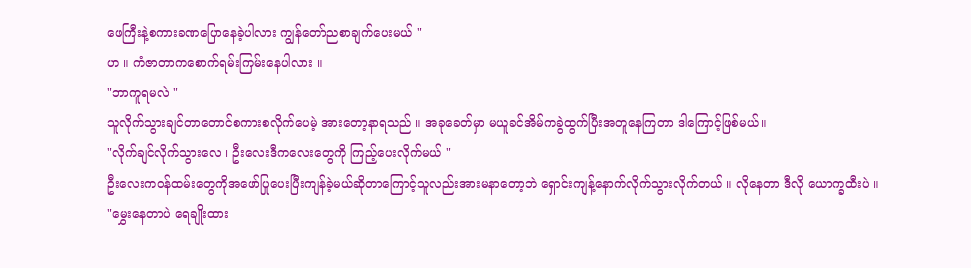ဖေကြီးနဲ့စကားခဏပြောနေခဲ့ပါလား ကျွန်တော်ညစာချက်ပေးမယ် "
ဟ ။ ကံဇာတာကစောက်ရမ်းကြမ်းနေပါလား ။
"ဘာကူရမလဲ "
သူလိုက်သွားချင်တာတောင်စကားစလိုက်ပေမဲ့ အားတော့နာရသည် ။ အခုခေတ်မှာ မယူခင်အိမ်ကခွဲထွက်ပြီးအတူနေကြတာ ဒါကြောင့်ဖြစ်မယ်။
"လိုက်ချင်လိုက်သွားလေ ၊ ဦးလေးဒီကလေးတွေကို ကြည့်ပေးလိုက်မယ် "
ဦးလေးကဝန်ထမ်းတွေကိုအဖော်ပြုပေးပြီးကျန်ခဲ့မယ်ဆိုတာကြောင့်သူလည်းအားမနာတော့ဘဲ ရှောင်းကျန့်နောက်လိုက်သွားလိုက်တယ် ။ လိုနေတာ ဒီလို ယောက္ခထီးပဲ ။
"မွှေးနေတာပဲ ရေချိုးထား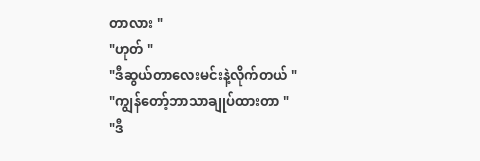တာလား "
"ဟုတ် "
"ဒီဆွယ်တာလေးမင်းနဲ့လိုက်တယ် "
"ကျွန်တော့်ဘာသာချုပ်ထားတာ "
"ဒီ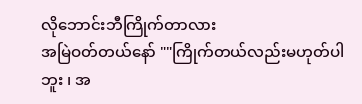လိုဘောင်းဘီကြိုက်တာလား
အမြဲဝတ်တယ်နော် ""ကြိုက်တယ်လည်းမဟုတ်ပါဘူး ၊ အ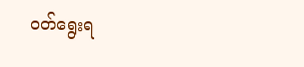ဝတ်ရွေးရ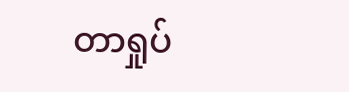တာရှုပ်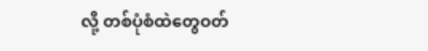လို့ တစ်ပုံစံထဲတွေဝတ်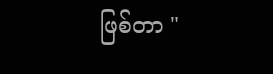ဖြစ်တာ "